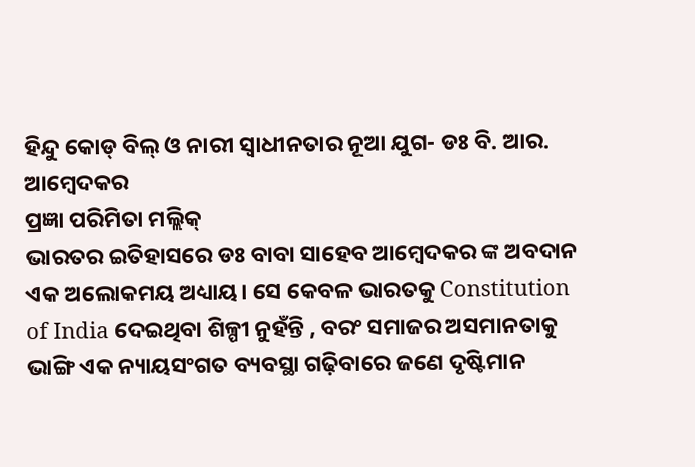ହିନ୍ଦୁ କୋଡ୍ ବିଲ୍ ଓ ନାରୀ ସ୍ୱାଧୀନତାର ନୂଆ ଯୁଗ- ଡଃ ବି. ଆର. ଆମ୍ବେଦକର
ପ୍ରଜ୍ଞା ପରିମିତା ମଲ୍ଲିକ୍
ଭାରତର ଇତିହାସରେ ଡଃ ବାବା ସାହେବ ଆମ୍ବେଦକର ଙ୍କ ଅବଦାନ ଏକ ଅଲୋକମୟ ଅଧ୍ୟାୟ। ସେ କେବଳ ଭାରତକୁ Constitution of India ଦେଇଥିବା ଶିଳ୍ପୀ ନୁହଁନ୍ତି , ବରଂ ସମାଜର ଅସମାନତାକୁ ଭାଙ୍ଗି ଏକ ନ୍ୟାୟସଂଗତ ବ୍ୟବସ୍ଥା ଗଢ଼ିବାରେ ଜଣେ ଦୃଷ୍ଟିମାନ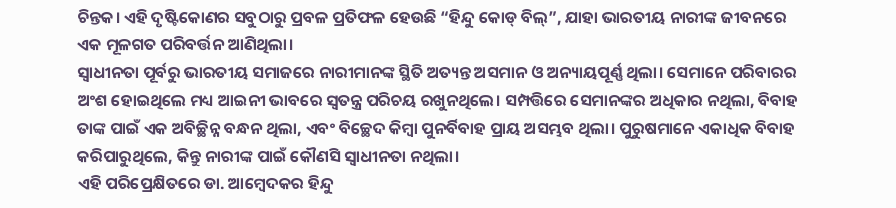ଚିନ୍ତକ। ଏହି ଦୃଷ୍ଟିକୋଣର ସବୁଠାରୁ ପ୍ରବଳ ପ୍ରତିଫଳ ହେଉଛି “ହିନ୍ଦୁ କୋଡ୍ ବିଲ୍”, ଯାହା ଭାରତୀୟ ନାରୀଙ୍କ ଜୀବନରେ ଏକ ମୂଳଗତ ପରିବର୍ତ୍ତନ ଆଣିଥିଲା।
ସ୍ୱାଧୀନତା ପୂର୍ବରୁ ଭାରତୀୟ ସମାଜରେ ନାରୀମାନଙ୍କ ସ୍ଥିତି ଅତ୍ୟନ୍ତ ଅସମାନ ଓ ଅନ୍ୟାୟପୂର୍ଣ୍ଣ ଥିଲା। ସେମାନେ ପରିବାରର ଅଂଶ ହୋଇଥିଲେ ମଧ୍ୟ ଆଇନୀ ଭାବରେ ସ୍ୱତନ୍ତ୍ର ପରିଚୟ ରଖୁନଥିଲେ। ସମ୍ପତ୍ତିରେ ସେମାନଙ୍କର ଅଧିକାର ନଥିଲା, ବିବାହ ତାଙ୍କ ପାଇଁ ଏକ ଅବିଚ୍ଛିନ୍ନ ବନ୍ଧନ ଥିଲା, ଏବଂ ବିଚ୍ଛେଦ କିମ୍ବା ପୁନର୍ବିବାହ ପ୍ରାୟ ଅସମ୍ଭବ ଥିଲା। ପୁରୁଷମାନେ ଏକାଧିକ ବିବାହ କରିପାରୁଥିଲେ, କିନ୍ତୁ ନାରୀଙ୍କ ପାଇଁ କୌଣସି ସ୍ୱାଧୀନତା ନଥିଲା।
ଏହି ପରିପ୍ରେକ୍ଷିତରେ ଡା. ଆମ୍ବେଦକର ହିନ୍ଦୁ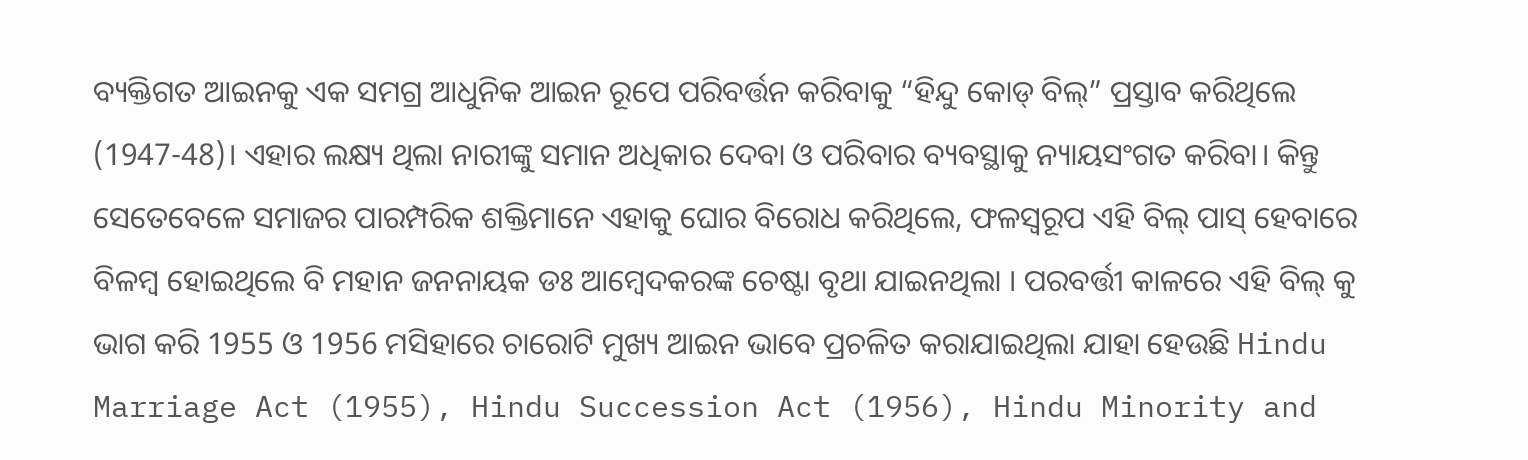ବ୍ୟକ୍ତିଗତ ଆଇନକୁ ଏକ ସମଗ୍ର ଆଧୁନିକ ଆଇନ ରୂପେ ପରିବର୍ତ୍ତନ କରିବାକୁ “ହିନ୍ଦୁ କୋଡ୍ ବିଲ୍” ପ୍ରସ୍ତାବ କରିଥିଲେ (1947-48)। ଏହାର ଲକ୍ଷ୍ୟ ଥିଲା ନାରୀଙ୍କୁ ସମାନ ଅଧିକାର ଦେବା ଓ ପରିବାର ବ୍ୟବସ୍ଥାକୁ ନ୍ୟାୟସଂଗତ କରିବା। କିନ୍ତୁ ସେତେବେଳେ ସମାଜର ପାରମ୍ପରିକ ଶକ୍ତିମାନେ ଏହାକୁ ଘୋର ବିରୋଧ କରିଥିଲେ, ଫଳସ୍ୱରୂପ ଏହି ବିଲ୍ ପାସ୍ ହେବାରେ ବିଳମ୍ବ ହୋଇଥିଲେ ବି ମହାନ ଜନନାୟକ ଡଃ ଆମ୍ବେଦକରଙ୍କ ଚେଷ୍ଟା ବୃଥା ଯାଇନଥିଲା । ପରବର୍ତ୍ତୀ କାଳରେ ଏହି ବିଲ୍ କୁ ଭାଗ କରି 1955 ଓ 1956 ମସିହାରେ ଚାରୋଟି ମୁଖ୍ୟ ଆଇନ ଭାବେ ପ୍ରଚଳିତ କରାଯାଇଥିଲା ଯାହା ହେଉଛି Hindu Marriage Act (1955), Hindu Succession Act (1956), Hindu Minority and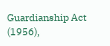Guardianship Act (1956),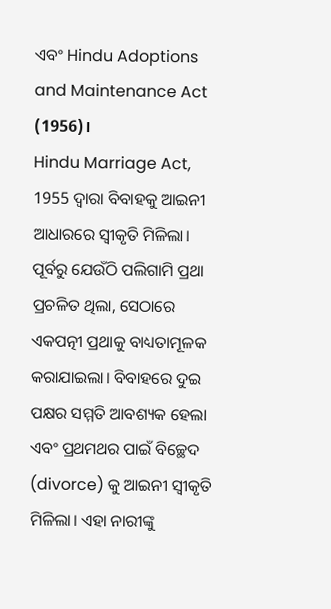ଏବଂ Hindu Adoptions and Maintenance Act (1956)।
Hindu Marriage Act, 1955 ଦ୍ୱାରା ବିବାହକୁ ଆଇନୀ ଆଧାରରେ ସ୍ୱୀକୃତି ମିଳିଲା। ପୂର୍ବରୁ ଯେଉଁଠି ପଲିଗାମି ପ୍ରଥା ପ୍ରଚଳିତ ଥିଲା, ସେଠାରେ ଏକପତ୍ନୀ ପ୍ରଥାକୁ ବାଧ୍ୟତାମୂଳକ କରାଯାଇଲା। ବିବାହରେ ଦୁଇ ପକ୍ଷର ସମ୍ମତି ଆବଶ୍ୟକ ହେଲା ଏବଂ ପ୍ରଥମଥର ପାଇଁ ବିଚ୍ଛେଦ (divorce) କୁ ଆଇନୀ ସ୍ୱୀକୃତି ମିଳିଲା। ଏହା ନାରୀଙ୍କୁ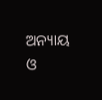ଅନ୍ୟାୟ ଓ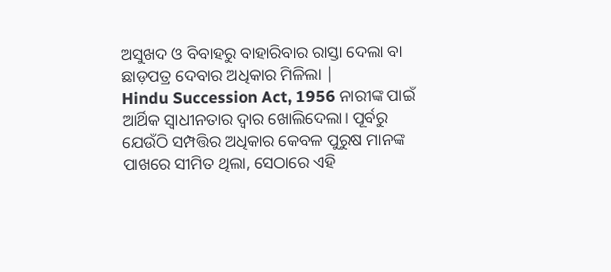ଅସୁଖଦ ଓ ବିବାହରୁ ବାହାରିବାର ରାସ୍ତା ଦେଲା ବା ଛାଡ଼ପତ୍ର ଦେବାର ଅଧିକାର ମିଳିଲା |
Hindu Succession Act, 1956 ନାରୀଙ୍କ ପାଇଁ ଆର୍ଥିକ ସ୍ୱାଧୀନତାର ଦ୍ୱାର ଖୋଲିଦେଲା। ପୂର୍ବରୁ ଯେଉଁଠି ସମ୍ପତ୍ତିର ଅଧିକାର କେବଳ ପୁରୁଷ ମାନଙ୍କ ପାଖରେ ସୀମିତ ଥିଲା, ସେଠାରେ ଏହି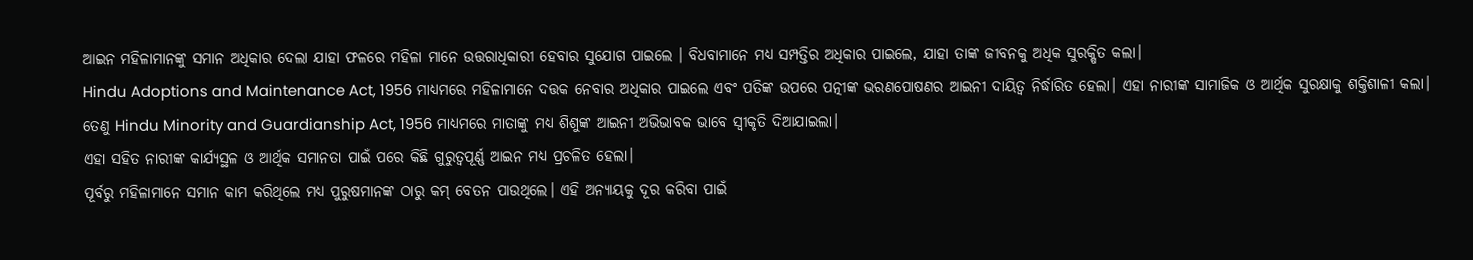ଆଇନ ମହିଳାମାନଙ୍କୁ ସମାନ ଅଧିକାର ଦେଲା ଯାହା ଫଳରେ ମହିଳା ମାନେ ଉତ୍ତରାଧିକାରୀ ହେବାର ସୁଯୋଗ ପାଇଲେ । ବିଧବାମାନେ ମଧ୍ୟ ସମ୍ପତ୍ତିର ଅଧିକାର ପାଇଲେ, ଯାହା ତାଙ୍କ ଜୀବନକୁ ଅଧିକ ସୁରକ୍ଷିତ କଲା।
Hindu Adoptions and Maintenance Act, 1956 ମାଧ୍ୟମରେ ମହିଳାମାନେ ଦତ୍ତକ ନେବାର ଅଧିକାର ପାଇଲେ ଏବଂ ପତିଙ୍କ ଉପରେ ପତ୍ନୀଙ୍କ ଭରଣପୋଷଣର ଆଇନୀ ଦାୟିତ୍ୱ ନିର୍ଦ୍ଧାରିତ ହେଲା। ଏହା ନାରୀଙ୍କ ସାମାଜିକ ଓ ଆର୍ଥିକ ସୁରକ୍ଷାକୁ ଶକ୍ତିଶାଳୀ କଲା।
ତେଣୁ Hindu Minority and Guardianship Act, 1956 ମାଧ୍ୟମରେ ମାତାଙ୍କୁ ମଧ୍ୟ ଶିଶୁଙ୍କ ଆଇନୀ ଅଭିଭାବକ ଭାବେ ସ୍ୱୀକୃତି ଦିଆଯାଇଲା।
ଏହା ସହିତ ନାରୀଙ୍କ କାର୍ଯ୍ୟସ୍ଥଳ ଓ ଆର୍ଥିକ ସମାନତା ପାଇଁ ପରେ କିଛି ଗୁରୁତ୍ୱପୂର୍ଣ୍ଣ ଆଇନ ମଧ୍ୟ ପ୍ରଚଳିତ ହେଲା।
ପୂର୍ବରୁ ମହିଳାମାନେ ସମାନ କାମ କରିଥିଲେ ମଧ୍ୟ ପୁରୁଷମାନଙ୍କ ଠାରୁ କମ୍ ବେତନ ପାଉଥିଲେ। ଏହି ଅନ୍ୟାୟକୁ ଦୂର କରିବା ପାଇଁ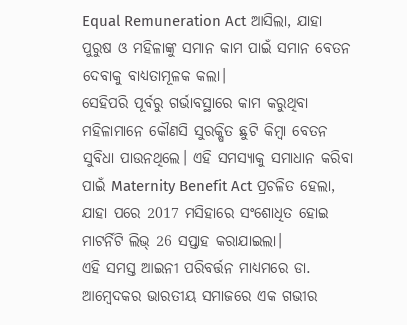Equal Remuneration Act ଆସିଲା, ଯାହା ପୁରୁଷ ଓ ମହିଳାଙ୍କୁ ସମାନ କାମ ପାଇଁ ସମାନ ବେତନ ଦେବାକୁ ବାଧ୍ୟତାମୂଳକ କଲା।
ସେହିପରି ପୂର୍ବରୁ ଗର୍ଭାବସ୍ଥାରେ କାମ କରୁଥିବା ମହିଳାମାନେ କୌଣସି ସୁରକ୍ଷିତ ଛୁଟି କିମ୍ବା ବେତନ ସୁବିଧା ପାଉନଥିଲେ। ଏହି ସମସ୍ୟାକୁ ସମାଧାନ କରିବା ପାଇଁ Maternity Benefit Act ପ୍ରଚଳିତ ହେଲା, ଯାହା ପରେ 2017 ମସିହାରେ ସଂଶୋଧିତ ହୋଇ ମାଟର୍ନିଟି ଲିଭ୍ 26 ସପ୍ତାହ କରାଯାଇଲା।
ଏହି ସମସ୍ତ ଆଇନୀ ପରିବର୍ତ୍ତନ ମାଧ୍ୟମରେ ଡା. ଆମ୍ବେଦକର ଭାରତୀୟ ସମାଜରେ ଏକ ଗଭୀର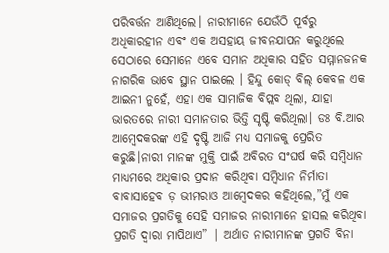ପରିବର୍ତ୍ତନ ଆଣିଥିଲେ। ନାରୀମାନେ ଯେଉଁଠି ପୂର୍ବରୁ ଅଧିକାରହୀନ ଏବଂ ଏକ ଅସହାୟ ଜୀବନଯାପନ କରୁଥିଲେ ସେଠାରେ ସେମାନେ ଏବେ ସମାନ ଅଧିକାର ସହିତ ସମ୍ମାନଜନକ ନାଗରିକ ଭାବେ ସ୍ଥାନ ପାଇଲେ । ହିନ୍ଦୁ କୋଡ୍ ବିଲ୍ କେବଳ ଏକ ଆଇନୀ ନୁହେଁ, ଏହା ଏକ ସାମାଜିକ ବିପ୍ଲବ ଥିଲା, ଯାହା ଭାରତରେ ନାରୀ ସମାନତାର ଭିତ୍ତି ସୃଷ୍ଟି କରିଥିଲା। ଡଃ ବି.ଆର ଆମ୍ବେଦକରଙ୍କ ଏହି ଦୃଷ୍ଟି ଆଜି ମଧ୍ୟ ସମାଜକୁ ପ୍ରେରିତ କରୁଛି।ନାରୀ ମାନଙ୍କ ମୁକ୍ତି ପାଇଁ ଅବିରତ ସଂଘର୍ଷ କରି ସମ୍ବିଧାନ ମାଧ୍ୟମରେ ଅଧିକାର ପ୍ରଦାନ କରିଥିବା ସମ୍ବିଧାନ ନିର୍ମାତା ବାବାସାହେବ ଡ଼ ଭୀମରାଓ ଆମ୍ବେଦକର କହିଥିଲେ,”ମୁଁ ଏକ ସମାଜର ପ୍ରଗତିକୁ ସେହି ସମାଜର ନାରୀମାନେ ହାସଲ କରିଥିବା ପ୍ରଗତି ଦ୍ୱାରା ମାପିଥାଏ” | ଅର୍ଥାତ ନାରୀମାନଙ୍କ ପ୍ରଗତି ବିନା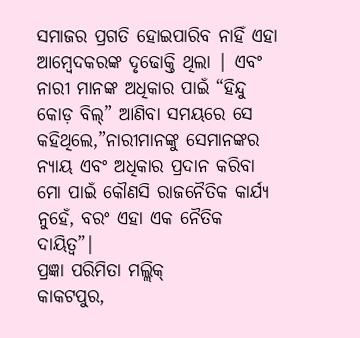ସମାଜର ପ୍ରଗତି ହୋଇପାରିବ ନାହିଁ ଏହା ଆମ୍ବେଦକରଙ୍କ ଦୃଢୋକ୍ତି ଥିଲା | ଏବଂ ନାରୀ ମାନଙ୍କ ଅଧିକାର ପାଇଁ “ହିନ୍ଦୁ କୋଡ଼ ବିଲ୍” ଆଣିବା ସମୟରେ ସେ କହିଥିଲେ,”ନାରୀମାନଙ୍କୁ ସେମାନଙ୍କର ନ୍ୟାୟ ଏବଂ ଅଧିକାର ପ୍ରଦାନ କରିବା ମୋ ପାଇଁ କୌଣସି ରାଜନୈତିକ କାର୍ଯ୍ୟ ନୁହେଁ, ବରଂ ଏହା ଏକ ନୈତିକ ଦାୟିତ୍ୱ”|
ପ୍ରଜ୍ଞା ପରିମିତା ମଲ୍ଲିକ୍
କାକଟପୁର,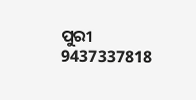ପୁରୀ
9437337818